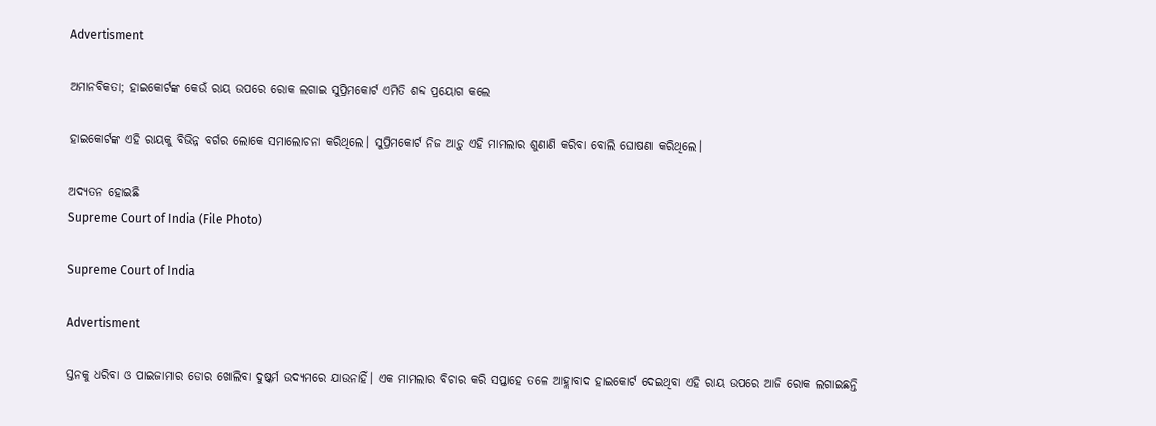Advertisment

ଅମାନବିକତା; ହାଇକୋର୍ଟଙ୍କ କେଉଁ ରାୟ ଉପରେ ରୋକ ଲଗାଇ ସୁପ୍ରିମକୋର୍ଟ ଏମିତି ଶବ୍ଦ ପ୍ରୟୋଗ କଲେ

ହାଇକୋର୍ଟଙ୍କ ଏହି ରାୟକୁ ବିଭିନ୍ନ ବର୍ଗର ଲୋକେ ସମାଲୋଚନା କରିଥିଲେ। ସୁପ୍ରିମକୋର୍ଟ ନିଜ ଆଡ଼ୁ ଏହି ମାମଲାର ଶୁଣାଣି କରିବା ବୋଲି ଘୋଷଣା କରିଥିଲେ।

ଅଦ୍ୟତନ ହୋଇଛି
Supreme Court of India (File Photo)

Supreme Court of India

Advertisment

ସ୍ତନକୁ ଧରିବା ଓ ପାଇଜାମାର ଡୋର ଖୋଲିବା ଦୁଷ୍କର୍ମ ଉଦ୍ୟମରେ ଯାଉନାହିଁ। ଏକ ମାମଲାର ବିଚାର କରି ସପ୍ତାହେ ତଳେ ଆହ୍ଲାବାଦ ହାଇକୋର୍ଟ ଦେଇଥିବା ଏହି ରାୟ ଉପରେ ଆଜି ରୋକ ଲଗାଇଛନ୍ତି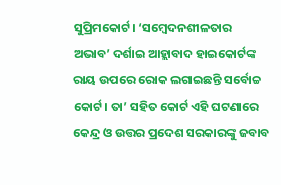ସୁପ୍ରିମକୋର୍ଟ। ‘ସମ୍ବେଦନଶୀଳତାର ଅଭାବ’ ଦର୍ଶାଇ ଆହ୍ଲାବାଦ ହାଇକୋର୍ଟଙ୍କ ରାୟ ଉପରେ ରୋକ ଲଗାଇଛନ୍ତି ସର୍ବୋଚ୍ଚ କୋର୍ଟ। ତା’ ସହିତ କୋର୍ଟ ଏହି ଘଟଣାରେ କେନ୍ଦ୍ର ଓ ଉତ୍ତର ପ୍ରଦେଶ ସରକାରଙ୍କୁ ଜବାବ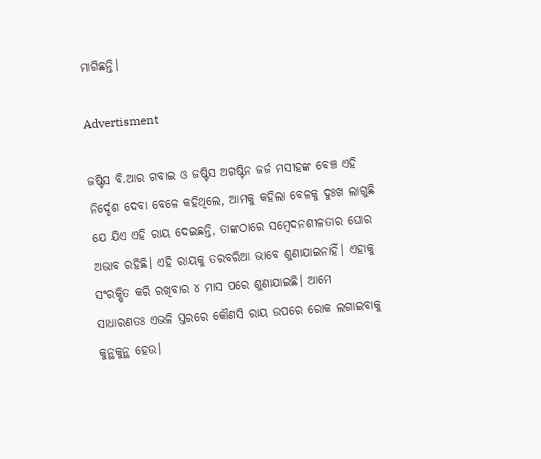ମାଗିଛନ୍ତି।

Advertisment

ଜଷ୍ଟିସ ବି.ଆର ଗବାଇ ଓ ଜଷ୍ଟିସ ଅଗଷ୍ଟିନ ଜର୍ଜ ମସୀହଙ୍କ ବେଞ୍ଚ ଏହି ନିର୍ଦ୍ଦେଶ ଦେବା ବେଳେ କହିଥିଲେ, ଆମକୁ କହିଲା ବେଳକୁ ଦୁଃଖ ଲାଗୁଛି ଯେ ଯିଏ ଏହି ରାୟ ଦେଇଛନ୍ତି, ତାଙ୍କଠାରେ ସମ୍ବେଦନଶୀଳତାର ଘୋର ଅଭାବ ରହିଛି। ଏହି ରାୟକୁ ତରବରିଆ ଭାବେ ଶୁଣାଯାଇନାହିଁ। ଏହାକୁ ସଂରକ୍ଷିତ କରି ରଖିବାର ୪ ମାସ ପରେ ଶୁଣାଯାଇଛି। ଆମେ ସାଧାରଣତଃ ଏଭଳି ସ୍ତରରେ କୌଣସି ରାୟ ଉପରେ ରୋକ ଲଗାଇବାକୁ କୁନ୍ଥକୁନ୍ଥ ହେଉ।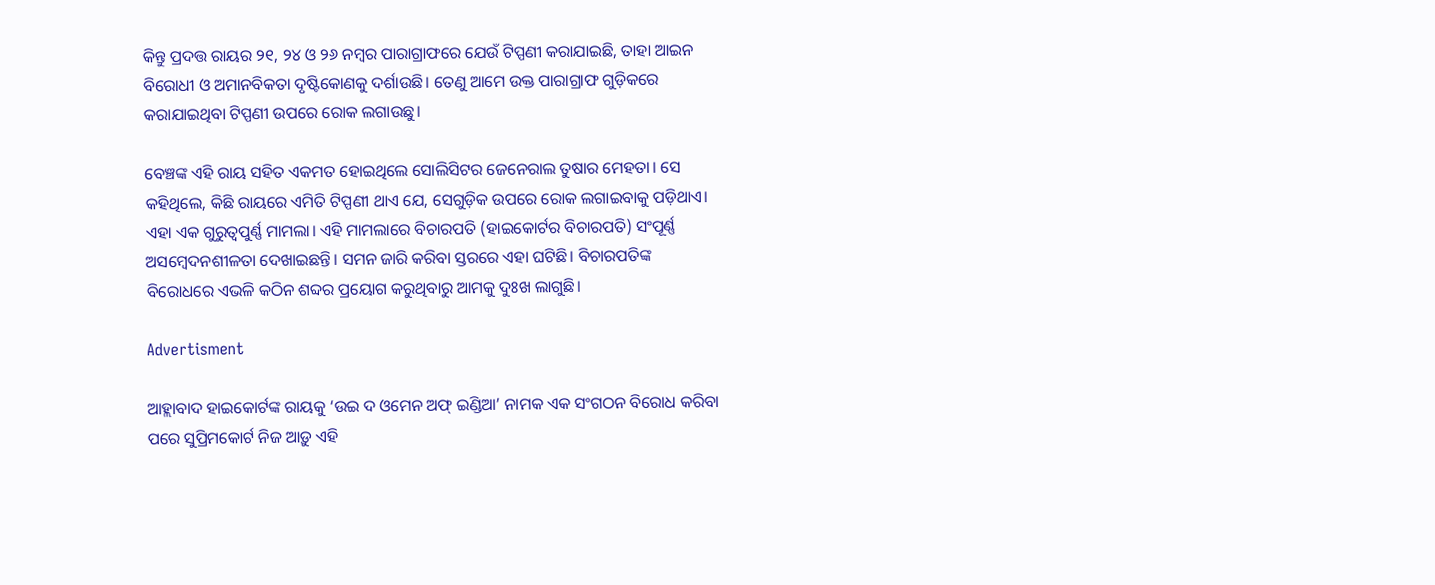କିନ୍ତୁ ପ୍ରଦତ୍ତ ରାୟର ୨୧, ୨୪ ଓ ୨୬ ନମ୍ବର ପାରାଗ୍ରାଫରେ ଯେଉଁ ଟିପ୍ପଣୀ କରାଯାଇଛି, ତାହା ଆଇନ ବିରୋଧୀ ଓ ଅମାନବିକତା ଦୃଷ୍ଟିକୋଣକୁ ଦର୍ଶାଉଛି। ତେଣୁ ଆମେ ଉକ୍ତ ପାରାଗ୍ରାଫ ଗୁଡ଼ିକରେ କରାଯାଇଥିବା ଟିପ୍ପଣୀ ଉପରେ ରୋକ ଲଗାଉଛୁ।

ବେଞ୍ଚଙ୍କ ଏହି ରାୟ ସହିତ ଏକମତ ହୋଇଥିଲେ ସୋଲିସିଟର ଜେନେରାଲ ତୁଷାର ମେହତା। ସେ କହିଥିଲେ, କିଛି ରାୟରେ ଏମିତି ଟିପ୍ପଣୀ ଥାଏ ଯେ, ସେଗୁଡ଼ିକ ଉପରେ ରୋକ ଲଗାଇବାକୁ ପଡ଼ିଥାଏ। ଏହା ଏକ ଗୁରୁତ୍ୱପୁର୍ଣ୍ଣ ମାମଲା। ଏହି ମାମଲାରେ ବିଚାରପତି (ହାଇକୋର୍ଟର ବିଚାରପତି) ସଂପୂର୍ଣ୍ଣ ଅସମ୍ବେଦନଶୀଳତା ଦେଖାଇଛନ୍ତି। ସମନ ଜାରି କରିବା ସ୍ତରରେ ଏହା ଘଟିଛି। ବିଚାରପତିଙ୍କ ବିରୋଧରେ ଏଭଳି କଠିନ ଶବ୍ଦର ପ୍ରୟୋଗ କରୁଥିବାରୁ ଆମକୁ ଦୁଃଖ ଲାଗୁଛି।

Advertisment

ଆହ୍ଲାବାଦ ହାଇକୋର୍ଟଙ୍କ ରାୟକୁ ‘ଉଇ ଦ ଓମେନ ଅଫ୍ ଇଣ୍ଡିଆ’ ନାମକ ଏକ ସଂଗଠନ ବିରୋଧ କରିବା ପରେ ସୁପ୍ରିମକୋର୍ଟ ନିଜ ଆଡ଼ୁ ଏହି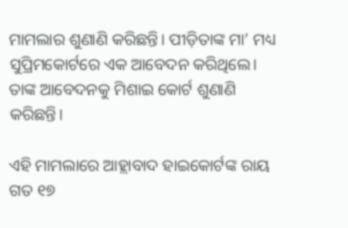ମାମଲାର ଶୁଣାଣି କରିଛନ୍ତି। ପୀଡ଼ିତାଙ୍କ ମା’ ମଧ୍ୟ ସୁପ୍ରିମକୋର୍ଟରେ ଏକ ଆବେଦନ କରିଥିଲେ। ତାଙ୍କ ଆବେଦନକୁ ମିଶାଇ କୋର୍ଟ ଶୁଣାଣି କରିଛନ୍ତି।

ଏହି ମାମଲାରେ ଆହ୍ଲାବାଦ ହାଇକୋର୍ଟଙ୍କ ରାୟ ଗତ ୧୭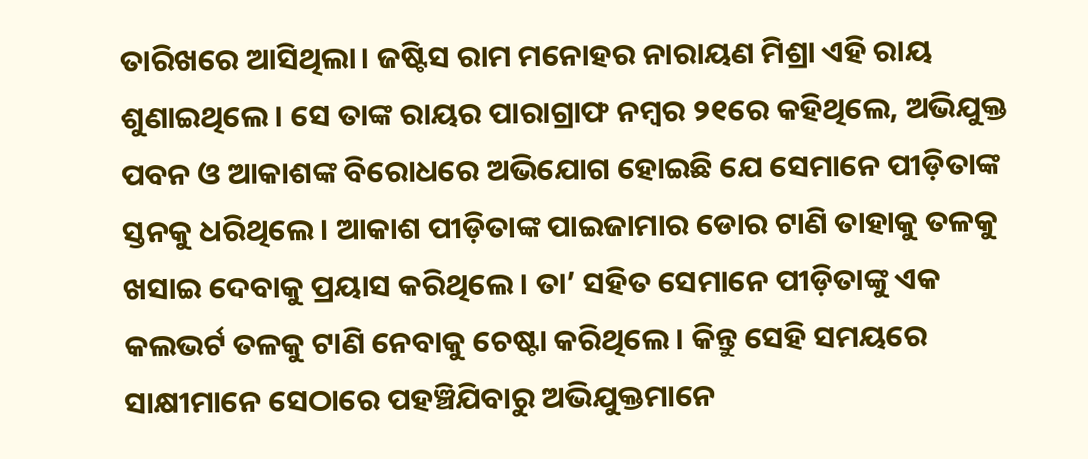ତାରିଖରେ ଆସିଥିଲା। ଜଷ୍ଟିସ ରାମ ମନୋହର ନାରାୟଣ ମିଶ୍ରା ଏହି ରାୟ ଶୁଣାଇଥିଲେ। ସେ ତାଙ୍କ ରାୟର ପାରାଗ୍ରାଫ ନମ୍ବର ୨୧ରେ କହିଥିଲେ, ଅଭିଯୁକ୍ତ ପବନ ଓ ଆକାଶଙ୍କ ବିରୋଧରେ ଅଭିଯୋଗ ହୋଇଛି ଯେ ସେମାନେ ପୀଡ଼ିତାଙ୍କ ସ୍ତନକୁ ଧରିଥିଲେ। ଆକାଶ ପୀଡ଼ିତାଙ୍କ ପାଇଜାମାର ଡୋର ଟାଣି ତାହାକୁ ତଳକୁ ଖସାଇ ଦେବାକୁ ପ୍ରୟାସ କରିଥିଲେ। ତା’ ସହିତ ସେମାନେ ପୀଡ଼ିତାଙ୍କୁ ଏକ କଲଭର୍ଟ ତଳକୁ ଟାଣି ନେବାକୁ ଚେଷ୍ଟା କରିଥିଲେ। କିନ୍ତୁ ସେହି ସମୟରେ ସାକ୍ଷୀମାନେ ସେଠାରେ ପହଞ୍ଚିଯିବାରୁ ଅଭିଯୁକ୍ତମାନେ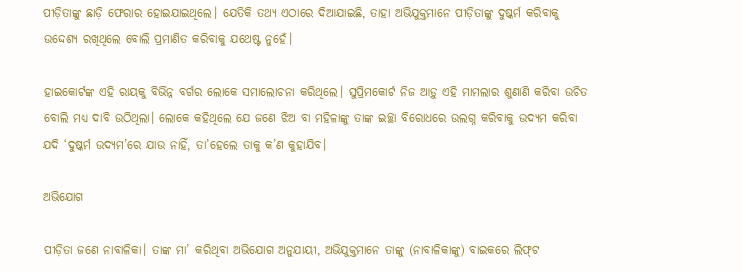ପୀଡ଼ିତାଙ୍କୁ ଛାଡ଼ି ଫେରାର ହୋଇଯାଇଥିଲେ। ଯେତିକି ତଥ୍ୟ ଏଠାରେ ଦିଆଯାଇଛି, ତାହା ଅଭିଯୁକ୍ତମାନେ ପୀଡ଼ିତାଙ୍କୁ ଦୁଷ୍କର୍ମ କରିବାକୁ ଉଦ୍ଦେଶ୍ୟ ରଖିଥିଲେ ବୋଲି ପ୍ରମାଣିତ କରିବାକୁ ଯଥେଷ୍ଟ ନୁହେଁ।

ହାଇକୋର୍ଟଙ୍କ ଏହି ରାୟକୁ ବିଭିନ୍ନ ବର୍ଗର ଲୋକେ ସମାଲୋଚନା କରିଥିଲେ। ସୁପ୍ରିମକୋର୍ଟ ନିଜ ଆଡ଼ୁ ଏହି ମାମଲାର ଶୁଣାଣି କରିବା ଉଚିତ ବୋଲି ମଧ୍ୟ ଦାବି ଉଠିଥିଲା। ଲୋକେ କହିଥିଲେ ଯେ ଜଣେ ଝିଅ ବା ମହିଳାଙ୍କୁ ତାଙ୍କ ଇଚ୍ଛା ବିରୋଧରେ ଉଲଗ୍ନ କରିବାକୁ ଉଦ୍ୟମ କରିବା ଯଦି ‘ଦୁଷ୍କର୍ମ ଉଦ୍ୟମ’ରେ ଯାଉ ନାହିଁ, ତା’ହେଲେ ତାକୁ କ’ଣ କୁହାଯିବ।

ଅଭିଯୋଗ

ପୀଡ଼ିତା ଜଣେ ନାବାଳିକା। ତାଙ୍କ ମା’ କରିଥିବା ଅଭିଯୋଗ ଅନୁଯାୟୀ, ଅଭିଯୁକ୍ତମାନେ ତାଙ୍କୁ (ନାବାଳିକାଙ୍କୁ) ବାଇକରେ ଲିଫ୍‌ଟ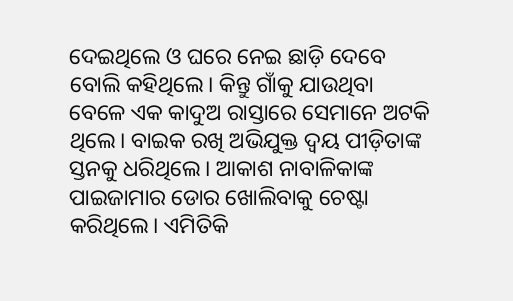ଦେଇଥିଲେ ଓ ଘରେ ନେଇ ଛାଡ଼ି ଦେବେ ବୋଲି କହିଥିଲେ। କିନ୍ତୁ ଗାଁକୁ ଯାଉଥିବା ବେଳେ ଏକ କାଦୁଅ ରାସ୍ତାରେ ସେମାନେ ଅଟକି ଥିଲେ। ବାଇକ ରଖି ଅଭିଯୁକ୍ତ ଦ୍ୱୟ ପୀଡ଼ିତାଙ୍କ ସ୍ତନକୁ ଧରିଥିଲେ। ଆକାଶ ନାବାଳିକାଙ୍କ ପାଇଜାମାର ଡୋର ଖୋଲିବାକୁ ଚେଷ୍ଟା କରିଥିଲେ। ଏମିତିକି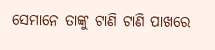ସେମାନେ ତାଙ୍କୁ ଟାଣି ଟାଣି ପାଖରେ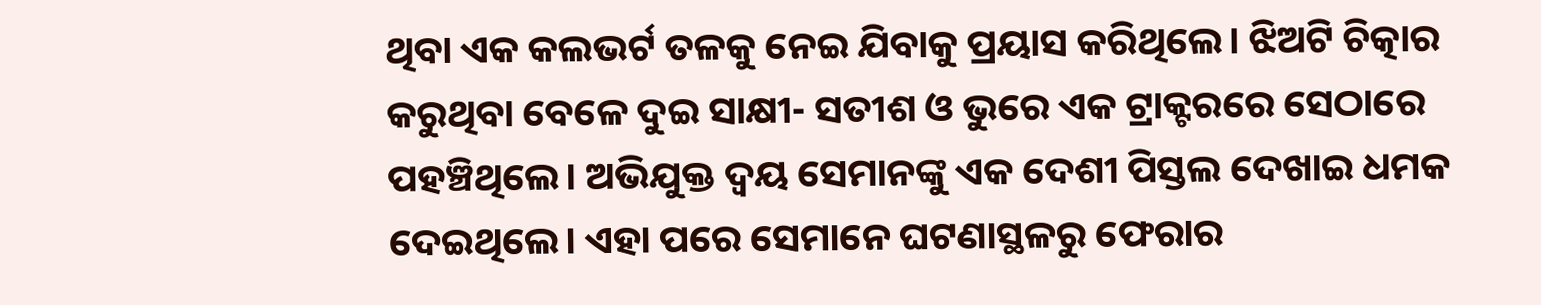ଥିବା ଏକ କଲଭର୍ଟ ତଳକୁ ନେଇ ଯିବାକୁ ପ୍ରୟାସ କରିଥିଲେ। ଝିଅଟି ଚିତ୍କାର କରୁଥିବା ବେଳେ ଦୁଇ ସାକ୍ଷୀ- ସତୀଶ ଓ ଭୁରେ ଏକ ଟ୍ରାକ୍ଟରରେ ସେଠାରେ ପହଞ୍ଚିଥିଲେ। ଅଭିଯୁକ୍ତ ଦ୍ୱୟ ସେମାନଙ୍କୁ ଏକ ଦେଶୀ ପିସ୍ତଲ ଦେଖାଇ ଧମକ ଦେଇଥିଲେ। ଏହା ପରେ ସେମାନେ ଘଟଣାସ୍ଥଳରୁ ଫେରାର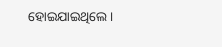ହୋଇଯାଇଥିଲେ।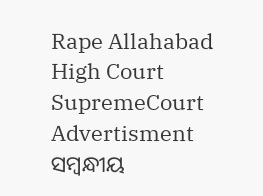Rape Allahabad High Court SupremeCourt
Advertisment
ସମ୍ବନ୍ଧୀୟ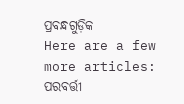ପ୍ରବନ୍ଧଗୁଡ଼ିକ
Here are a few more articles:
ପରବର୍ତ୍ତୀ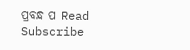ପ୍ରବନ୍ଧ ପ Read
Subscribe